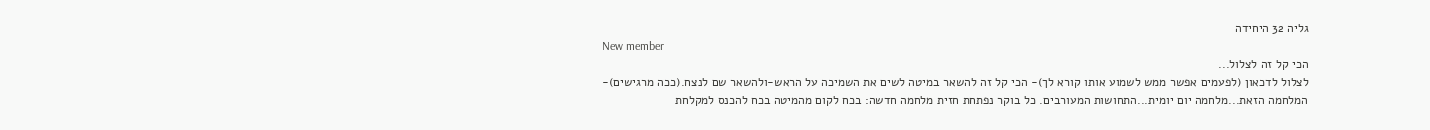גליה 32 היחידה
New member
הכי קל זה לצלול...
לצלול לדכאון (לפעמים אפשר ממש לשמוע אותו קורא לך)- הכי קל זה להשאר במיטה לשים את השמיכה על הראש-ולהשאר שם לנצח.(ככה מרגישים)- המלחמה הזאת...מלחמה יום יומית...התחושות המעורבים. כל בוקר נפתחת חזית מלחמה חדשה: בכח לקום מהמיטה בכח להכנס למקלחת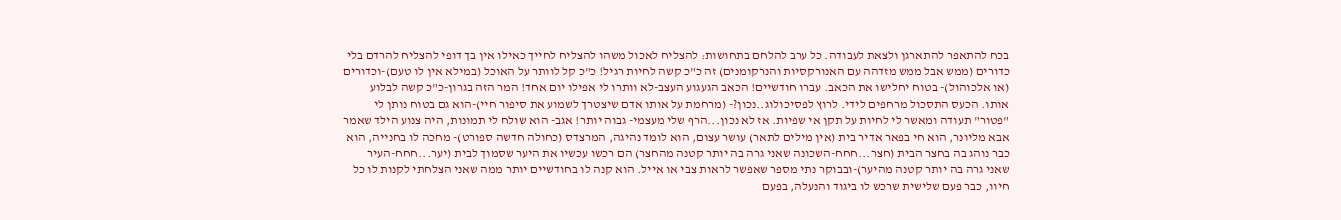בכח להתאפר להתארגן ולצאת לעבודה. כל ערב להלחם בתחושות: להצליח לאכול משהו להצליח לחייך כאילו אין בך דופי להצליח להרדם בלי כדורים (ממש אבל ממש מזדהה עם האנורקסיות והנרקומנים) זה כ"כ קשה לחיות רגיל! כ"כ קל לוותר על האוכל (במילא אין לו טעם)-וכדורים (או אלכוהול)- בטוח יחלישו את הכאב. עברו חודשיים! הכאב הגעגוע העצב-לא וותרו לי אפילו יום אחד! המר הזה בגרון-כ"כ קשה לבלוע אותו. הכעס התסכול מרחפים לידי. לרוץ לפסיכולוג..נכון?- (מרחמת על אותו אדם שיצטרך לשמוע את סיפור חיי)-הוא גם בטוח נותן לי "פטור" תעודה ומאשר לי לחיות על תקן אי שפיות. אז לא נכון...הרף שלי מעצמי- גבוה יותר! אגב- הוא שולח לי תמונות, היה צנוע הילד שאמר אבא מליונר, הוא חי בפאר אדיר בית (אין מילים לתאר) עושר עצום, הוא לומד נהיגה, המרצדס (כחולה חדשה ספורט)- מחכה לו בחנייה, הוא כבר נוהג בה בחצר הבית (חצר...חחח-השכונה שאני גרה בה יותר קטנה מהחצר) הם רכשו עכשיו את היער שסמוך לבית (יער...חחח-העיר שאני גרה בה יותר קטנה מהיער)-ובבוקר נתי מספר שאפשר לראות צבי או אייל. הוא קנה לו בחודשיים יותר ממה שאני הצלחתי לקנות לו כל חיוו, כבר פעם שלישית שרכש לו ביגוד והנעלה, בפעם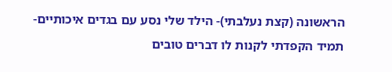הראשונה (קצת נעלבתי)- הילד שלי נסע עם בגדים איכותיים- תמיד הקפדתי לקנות לו דברים טובים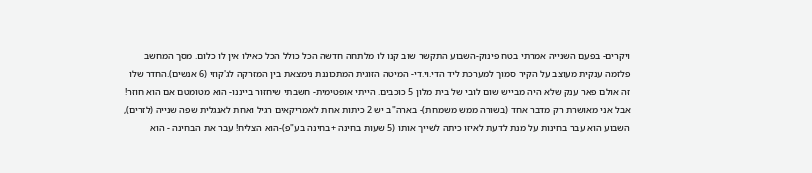ויקרים- בפעם השנייה אמרתי בטח פינוק-השבוע התקשר שוב קנו לו מלתחה חדשה הכל כולל הכל כאילו אין לו כלום. מסך המחשב פלזמה ענקית מעוצב על הקיר סמוך למערכת ליד הדי.וי.די- המיטה הזוגית המתכוננת נימצאת בין המזרקה לג'קוזי (6 אנשים).החדר שלו זה אולם פאר ענק שלא היה מבייש שום לובי של בית מלון 5 כוכבים. הייתי אופטימית- חשבתי שיחזור בייננו- הוא מטומטם אם הוא חוזר! אבל אני מאושרת רק מדבר אחד (בשורה ממש משמחת)- בארה"ב יש 2 כיתות אחת לאמריקאים רגיל ואחת לאנגלית שפה שנייה (לזרים), השבוע הוא עבר בחינות על מנת לדעת לאיזו כיתה לשייך אותו (5 שעות בחינה +בחינה בע"פ)-הוא הצליח! עבר את הבחינה - הוא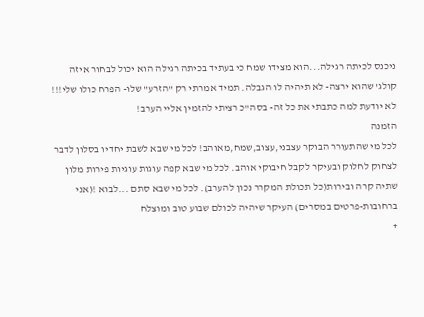ניכנס לכיתה רגילה...הוא מצידו שמח כי בעתיד בכיתה רגילה הוא יכול לבחור איזה קולג' שהוא ירצה- לא תיהיה לו הגבלה. תמיד אמרתי רק "הזרע" שלו- הפרח כולו שלי!!! לא יודעת למה כתבתי את כל זה- בסה"כ רציתי להזמין אליי הערב!
הזמנה
לכל מי שהתעורר הבוקר עצבני,עצוב,שמח,מאוהב! לכל מי שבא לשבת יחדיו בסלון לדבר לצחוק לחלוק ובעיקר לקבל חיבוקי אוהב. לכל מי שבא קפה עוגות עוגיות פירות מלון שתיה קרה ובירות(כל תכולת המקרר נכון להערב). לכל מי שבא סתם ...לבוא !(אני ברחובות-פרטים במסרים) העיקר שיהיה לכולם שבוע טוב ומוצלח
+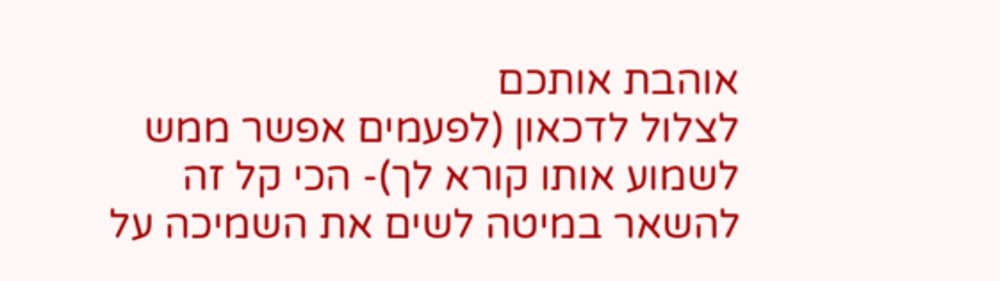אוהבת אותכם
לצלול לדכאון (לפעמים אפשר ממש לשמוע אותו קורא לך)- הכי קל זה להשאר במיטה לשים את השמיכה על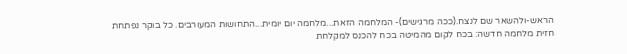הראש-ולהשאר שם לנצח.(ככה מרגישים)- המלחמה הזאת...מלחמה יום יומית...התחושות המעורבים. כל בוקר נפתחת חזית מלחמה חדשה: בכח לקום מהמיטה בכח להכנס למקלחת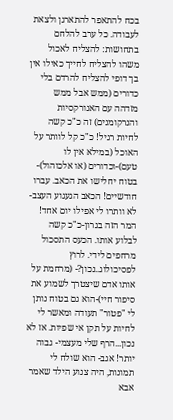בכח להתאפר להתארגן ולצאת לעבודה. כל ערב להלחם בתחושות: להצליח לאכול משהו להצליח לחייך כאילו אין בך דופי להצליח להרדם בלי כדורים (ממש אבל ממש מזדהה עם האנורקסיות והנרקומנים) זה כ"כ קשה לחיות רגיל! כ"כ קל לוותר על האוכל (במילא אין לו טעם)-וכדורים (או אלכוהול)- בטוח יחלישו את הכאב. עברו חודשיים! הכאב הגעגוע העצב-לא וותרו לי אפילו יום אחד! המר הזה בגרון-כ"כ קשה לבלוע אותו. הכעס התסכול מרחפים לידי. לרוץ לפסיכולוג..נכון?- (מרחמת על אותו אדם שיצטרך לשמוע את סיפור חיי)-הוא גם בטוח נותן לי "פטור" תעודה ומאשר לי לחיות על תקן אי שפיות. אז לא נכון...הרף שלי מעצמי- גבוה יותר! אגב- הוא שולח לי תמונות, היה צנוע הילד שאמר אבא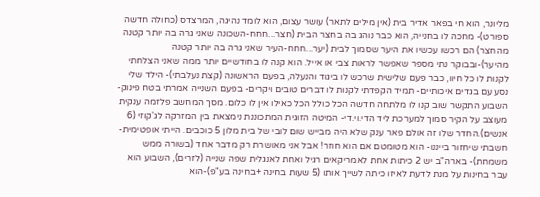מליונר, הוא חי בפאר אדיר בית (אין מילים לתאר) עושר עצום, הוא לומד נהיגה, המרצדס (כחולה חדשה ספורט)- מחכה לו בחנייה, הוא כבר נוהג בה בחצר הבית (חצר...חחח-השכונה שאני גרה בה יותר קטנה מהחצר) הם רכשו עכשיו את היער שסמוך לבית (יער...חחח-העיר שאני גרה בה יותר קטנה מהיער)-ובבוקר נתי מספר שאפשר לראות צבי או אייל. הוא קנה לו בחודשיים יותר ממה שאני הצלחתי לקנות לו כל חיוו, כבר פעם שלישית שרכש לו ביגוד והנעלה, בפעם הראשונה (קצת נעלבתי)- הילד שלי נסע עם בגדים איכותיים- תמיד הקפדתי לקנות לו דברים טובים ויקרים- בפעם השנייה אמרתי בטח פינוק-השבוע התקשר שוב קנו לו מלתחה חדשה הכל כולל הכל כאילו אין לו כלום. מסך המחשב פלזמה ענקית מעוצב על הקיר סמוך למערכת ליד הדי.וי.די- המיטה הזוגית המתכוננת נימצאת בין המזרקה לג'קוזי (6 אנשים).החדר שלו זה אולם פאר ענק שלא היה מבייש שום לובי של בית מלון 5 כוכבים. הייתי אופטימית- חשבתי שיחזור בייננו- הוא מטומטם אם הוא חוזר! אבל אני מאושרת רק מדבר אחד (בשורה ממש משמחת)- בארה"ב יש 2 כיתות אחת לאמריקאים רגיל ואחת לאנגלית שפה שנייה (לזרים), השבוע הוא עבר בחינות על מנת לדעת לאיזו כיתה לשייך אותו (5 שעות בחינה +בחינה בע"פ)-הוא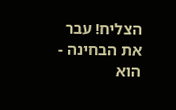הצליח! עבר את הבחינה - הוא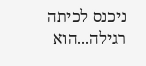ניכנס לכיתה רגילה...הוא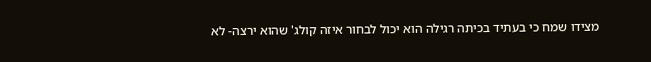מצידו שמח כי בעתיד בכיתה רגילה הוא יכול לבחור איזה קולג' שהוא ירצה- לא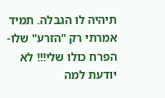תיהיה לו הגבלה. תמיד אמרתי רק "הזרע" שלו- הפרח כולו שלי!!! לא יודעת למה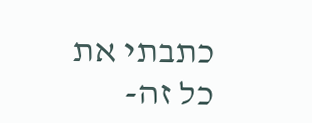כתבתי את כל זה-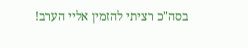בסה"כ רציתי להזמין אליי הערב!